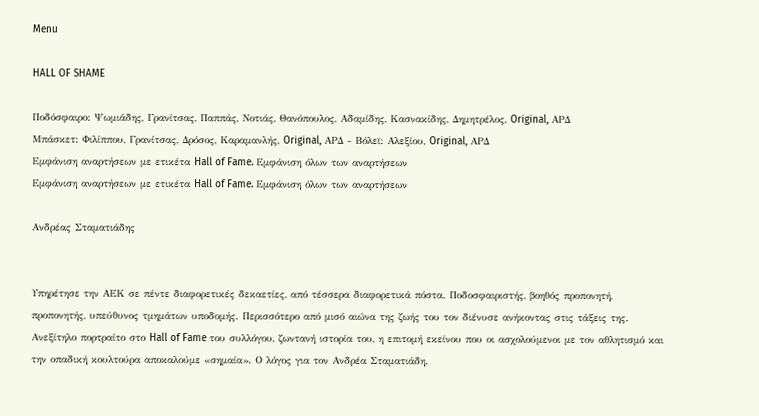Menu

HALL OF SHAME

Ποδόσφαιρο: Ψωμιάδης, Γρανίτσας, Παππάς, Νοτιάς, Θανόπουλος, Αδαμίδης, Κασνακίδης, Δημητρέλος, Original, ΑΡΔ
Μπάσκετ: Φιλίππου, Γρανίτσας, Δρόσος, Καραμανλής, Original, ΑΡΔ - Βόλεϊ: Αλεξίου, Original, ΑΡΔ
Εμφάνιση αναρτήσεων με ετικέτα Hall of Fame. Εμφάνιση όλων των αναρτήσεων
Εμφάνιση αναρτήσεων με ετικέτα Hall of Fame. Εμφάνιση όλων των αναρτήσεων

Ανδρέας Σταματιάδης


Υπηρέτησε την ΑΕΚ σε πέντε διαφορετικές δεκαετίες, από τέσσερα διαφορετικά πόστα. Ποδοσφαιριστής, βοηθός προπονητή, προπονητής, υπεύθυνος τμημάτων υποδομής. Περισσότερο από μισό αιώνα της ζωής του τον διένυσε ανήκοντας στις τάξεις της. Ανεξίτηλο πορτραίτο στο Hall of Fame του συλλόγου, ζωντανή ιστορία του, η επιτομή εκείνου που οι ασχολούμενοι με τον αθλητισμό και την οπαδική κουλτούρα αποκαλούμε «σημαία». Ο λόγος για τον Ανδρέα Σταματιάδη.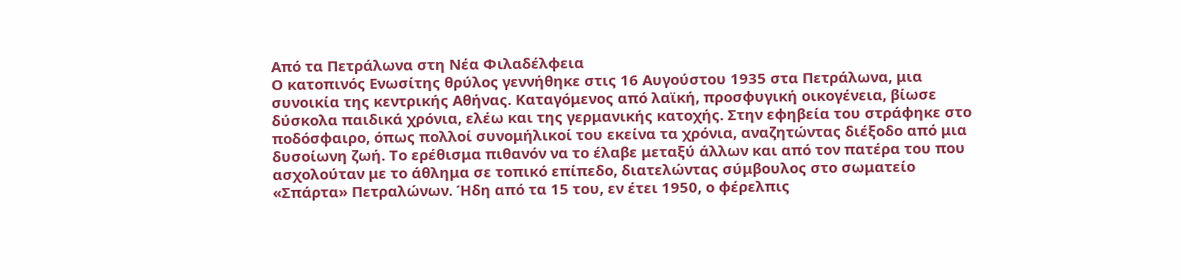Από τα Πετράλωνα στη Νέα Φιλαδέλφεια
Ο κατοπινός Ενωσίτης θρύλος γεννήθηκε στις 16 Αυγούστου 1935 στα Πετράλωνα, μια συνοικία της κεντρικής Αθήνας. Καταγόμενος από λαϊκή, προσφυγική οικογένεια, βίωσε δύσκολα παιδικά χρόνια, ελέω και της γερμανικής κατοχής. Στην εφηβεία του στράφηκε στο ποδόσφαιρο, όπως πολλοί συνομήλικοί του εκείνα τα χρόνια, αναζητώντας διέξοδο από μια δυσοίωνη ζωή. Το ερέθισμα πιθανόν να το έλαβε μεταξύ άλλων και από τον πατέρα του που ασχολούταν με το άθλημα σε τοπικό επίπεδο, διατελώντας σύμβουλος στο σωματείο «Σπάρτα» Πετραλώνων. Ήδη από τα 15 του, εν έτει 1950, ο φέρελπις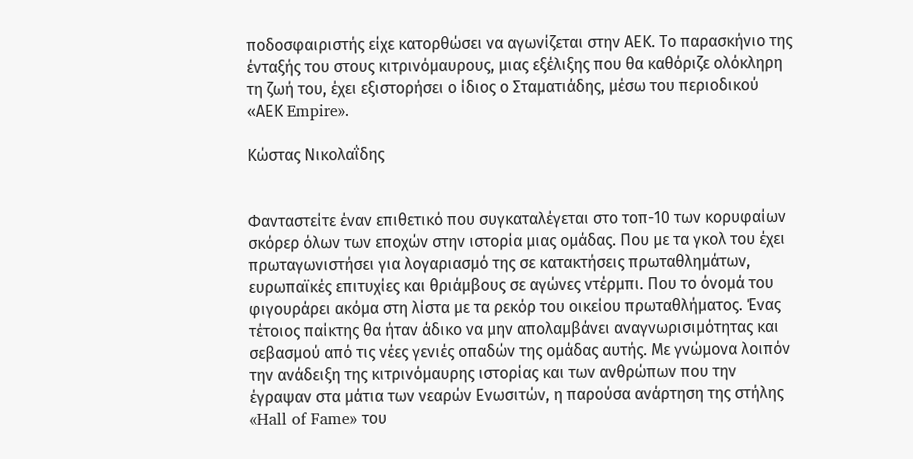ποδοσφαιριστής είχε κατορθώσει να αγωνίζεται στην ΑΕΚ. Το παρασκήνιο της ένταξής του στους κιτρινόμαυρους, μιας εξέλιξης που θα καθόριζε ολόκληρη τη ζωή του, έχει εξιστορήσει ο ίδιος ο Σταματιάδης, μέσω του περιοδικού «ΑΕΚ Empire».

Κώστας Νικολαΐδης


Φανταστείτε έναν επιθετικό που συγκαταλέγεται στο τοπ-10 των κορυφαίων σκόρερ όλων των εποχών στην ιστορία μιας ομάδας. Που με τα γκολ του έχει πρωταγωνιστήσει για λογαριασμό της σε κατακτήσεις πρωταθλημάτων, ευρωπαϊκές επιτυχίες και θριάμβους σε αγώνες ντέρμπι. Που το όνομά του φιγουράρει ακόμα στη λίστα με τα ρεκόρ του οικείου πρωταθλήματος. Ένας τέτοιος παίκτης θα ήταν άδικο να μην απολαμβάνει αναγνωρισιμότητας και σεβασμού από τις νέες γενιές οπαδών της ομάδας αυτής. Με γνώμονα λοιπόν την ανάδειξη της κιτρινόμαυρης ιστορίας και των ανθρώπων που την έγραψαν στα μάτια των νεαρών Ενωσιτών, η παρούσα ανάρτηση της στήλης «Hall of Fame» του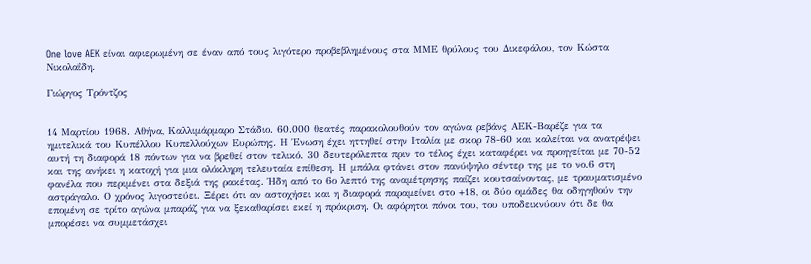One love AEK είναι αφιερωμένη σε έναν από τους λιγότερο προβεβλημένους στα ΜΜΕ θρύλους του Δικεφάλου, τον Κώστα Νικολαΐδη.

Γιώργος Τρόντζος


14 Μαρτίου 1968. Αθήνα, Καλλιμάρμαρο Στάδιο. 60.000 θεατές παρακολουθούν τον αγώνα ρεβάνς ΑΕΚ-Βαρέζε για τα ημιτελικά του Κυπέλλου Κυπελλούχων Ευρώπης. Η Ένωση έχει ηττηθεί στην Ιταλία με σκορ 78-60 και καλείται να ανατρέψει αυτή τη διαφορά 18 πόντων για να βρεθεί στον τελικό. 30 δευτερόλεπτα πριν το τέλος έχει καταφέρει να προηγείται με 70-52 και της ανήκει η κατοχή για μια ολόκληρη τελευταία επίθεση. Η μπάλα φτάνει στον πανύψηλο σέντερ της με το νο.6 στη φανέλα που περιμένει στα δεξιά της ρακέτας. Ήδη από το 6ο λεπτό της αναμέτρησης παίζει κουτσαίνοντας, με τραυματισμένο αστράγαλο. Ο χρόνος λιγοστεύει. Ξέρει ότι αν αστοχήσει και η διαφορά παραμείνει στο +18, οι δύο ομάδες θα οδηγηθούν την επομένη σε τρίτο αγώνα μπαράζ για να ξεκαθαρίσει εκεί η πρόκριση. Οι αφόρητοι πόνοι του, του υποδεικνύουν ότι δε θα μπορέσει να συμμετάσχει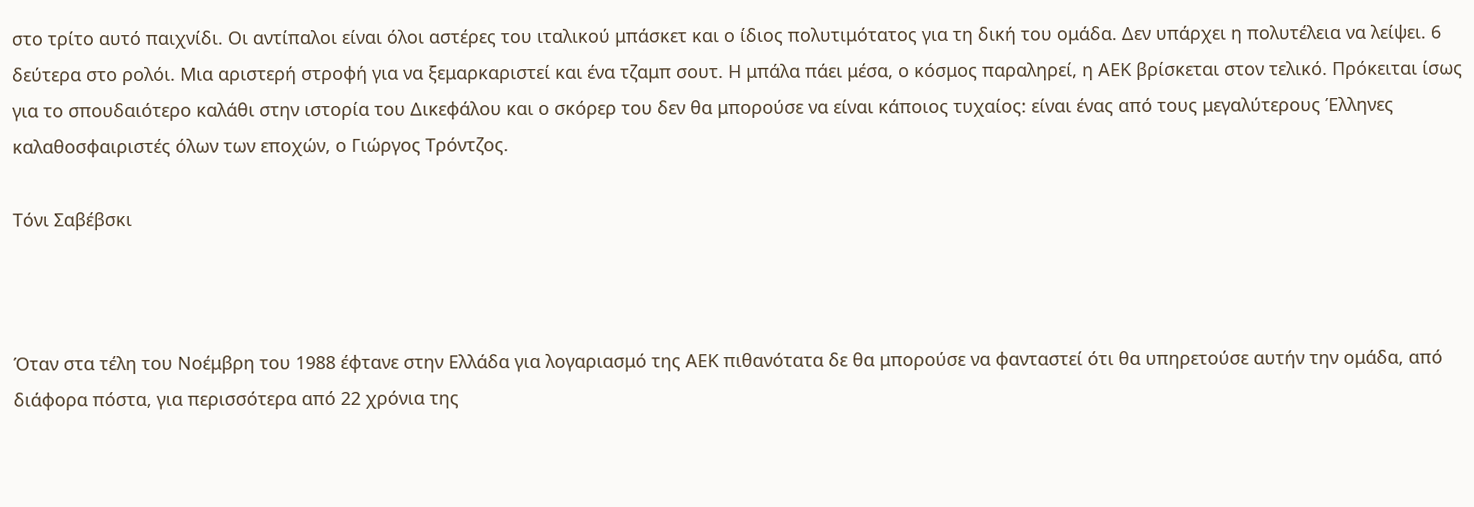στο τρίτο αυτό παιχνίδι. Οι αντίπαλοι είναι όλοι αστέρες του ιταλικού μπάσκετ και ο ίδιος πολυτιμότατος για τη δική του ομάδα. Δεν υπάρχει η πολυτέλεια να λείψει. 6 δεύτερα στο ρολόι. Μια αριστερή στροφή για να ξεμαρκαριστεί και ένα τζαμπ σουτ. Η μπάλα πάει μέσα, ο κόσμος παραληρεί, η ΑΕΚ βρίσκεται στον τελικό. Πρόκειται ίσως για το σπουδαιότερο καλάθι στην ιστορία του Δικεφάλου και ο σκόρερ του δεν θα μπορούσε να είναι κάποιος τυχαίος: είναι ένας από τους μεγαλύτερους Έλληνες καλαθοσφαιριστές όλων των εποχών, ο Γιώργος Τρόντζος.

Τόνι Σαβέβσκι



Όταν στα τέλη του Νοέμβρη του 1988 έφτανε στην Ελλάδα για λογαριασμό της ΑΕΚ πιθανότατα δε θα μπορούσε να φανταστεί ότι θα υπηρετούσε αυτήν την ομάδα, από διάφορα πόστα, για περισσότερα από 22 χρόνια της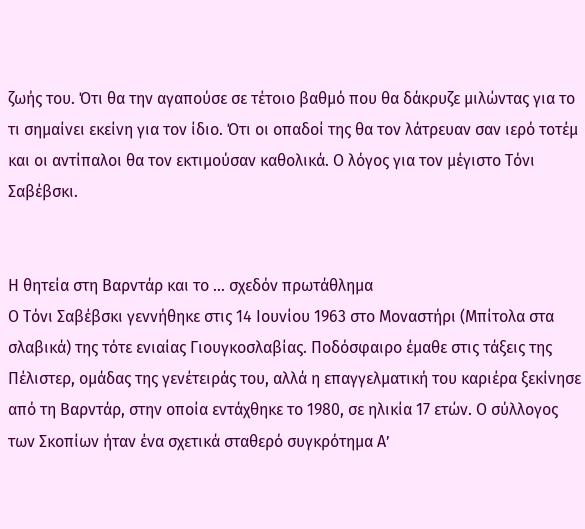ζωής του. Ότι θα την αγαπούσε σε τέτοιο βαθμό που θα δάκρυζε μιλώντας για το τι σημαίνει εκείνη για τον ίδιο. Ότι οι οπαδοί της θα τον λάτρευαν σαν ιερό τοτέμ και οι αντίπαλοι θα τον εκτιμούσαν καθολικά. Ο λόγος για τον μέγιστο Τόνι Σαβέβσκι.


Η θητεία στη Βαρντάρ και το … σχεδόν πρωτάθλημα
Ο Τόνι Σαβέβσκι γεννήθηκε στις 14 Ιουνίου 1963 στο Μοναστήρι (Μπίτολα στα σλαβικά) της τότε ενιαίας Γιουγκοσλαβίας. Ποδόσφαιρο έμαθε στις τάξεις της Πέλιστερ, ομάδας της γενέτειράς του, αλλά η επαγγελματική του καριέρα ξεκίνησε από τη Βαρντάρ, στην οποία εντάχθηκε το 1980, σε ηλικία 17 ετών. Ο σύλλογος των Σκοπίων ήταν ένα σχετικά σταθερό συγκρότημα Α’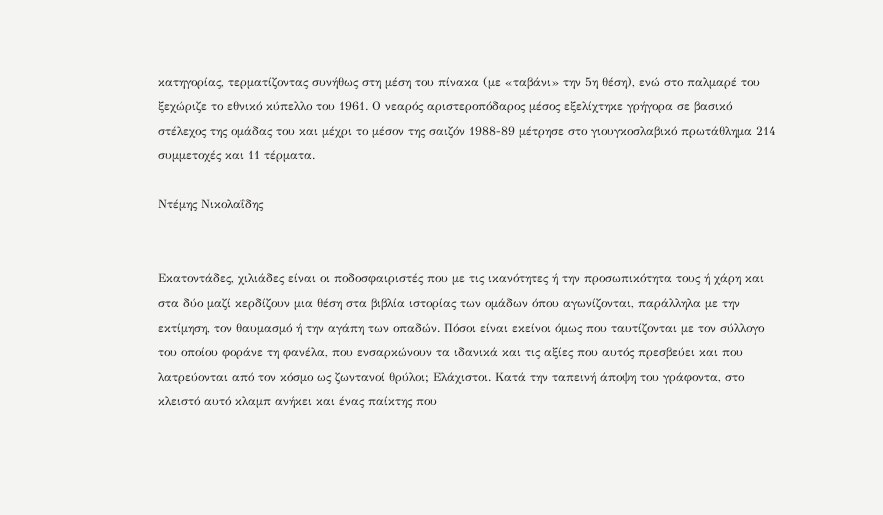κατηγορίας, τερματίζοντας συνήθως στη μέση του πίνακα (με «ταβάνι» την 5η θέση), ενώ στο παλμαρέ του ξεχώριζε το εθνικό κύπελλο του 1961. Ο νεαρός αριστεροπόδαρος μέσος εξελίχτηκε γρήγορα σε βασικό στέλεχος της ομάδας του και μέχρι το μέσον της σαιζόν 1988-89 μέτρησε στο γιουγκοσλαβικό πρωτάθλημα 214 συμμετοχές και 11 τέρματα.

Ντέμης Νικολαΐδης


Εκατοντάδες, χιλιάδες είναι οι ποδοσφαιριστές που με τις ικανότητες ή την προσωπικότητα τους ή χάρη και στα δύο μαζί κερδίζουν μια θέση στα βιβλία ιστορίας των ομάδων όπου αγωνίζονται, παράλληλα με την εκτίμηση, τον θαυμασμό ή την αγάπη των οπαδών. Πόσοι είναι εκείνοι όμως που ταυτίζονται με τον σύλλογο του οποίου φοράνε τη φανέλα, που ενσαρκώνουν τα ιδανικά και τις αξίες που αυτός πρεσβεύει και που λατρεύονται από τον κόσμο ως ζωντανοί θρύλοι; Ελάχιστοι. Κατά την ταπεινή άποψη του γράφοντα, στο κλειστό αυτό κλαμπ ανήκει και ένας παίκτης που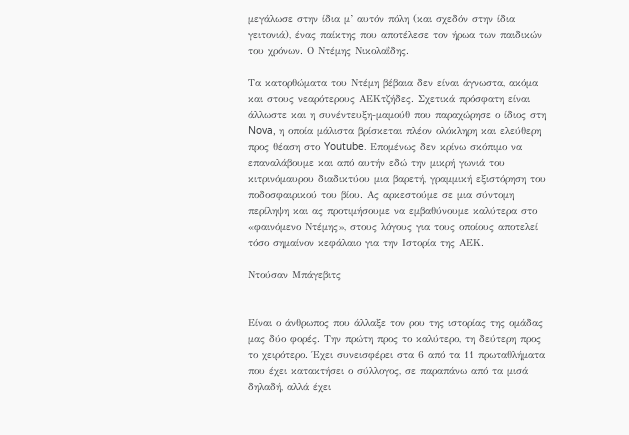μεγάλωσε στην ίδια μ’ αυτόν πόλη (και σχεδόν στην ίδια γειτονιά), ένας παίκτης που αποτέλεσε τον ήρωα των παιδικών του χρόνων. Ο Ντέμης Νικολαΐδης.

Τα κατορθώματα του Ντέμη βέβαια δεν είναι άγνωστα, ακόμα και στους νεαρότερους ΑΕΚτζήδες. Σχετικά πρόσφατη είναι άλλωστε και η συνέντευξη-μαμούθ που παραχώρησε ο ίδιος στη Nova, η οποία μάλιστα βρίσκεται πλέον ολόκληρη και ελεύθερη προς θέαση στο Youtube. Επομένως δεν κρίνω σκόπιμο να επαναλάβουμε και από αυτήν εδώ την μικρή γωνιά του κιτρινόμαυρου διαδικτύου μια βαρετή, γραμμική εξιστόρηση του ποδοσφαιρικού του βίου. Ας αρκεστούμε σε μια σύντομη περίληψη και ας προτιμήσουμε να εμβαθύνουμε καλύτερα στο «φαινόμενο Ντέμης», στους λόγους για τους οποίους αποτελεί τόσο σημαίνον κεφάλαιο για την Ιστορία της ΑΕΚ.

Ντούσαν Μπάγεβιτς


Είναι ο άνθρωπος που άλλαξε τον ρου της ιστορίας της ομάδας μας δύο φορές. Την πρώτη προς το καλύτερο, τη δεύτερη προς το χειρότερο. Έχει συνεισφέρει στα 6 από τα 11 πρωταθλήματα που έχει κατακτήσει ο σύλλογος, σε παραπάνω από τα μισά δηλαδή, αλλά έχει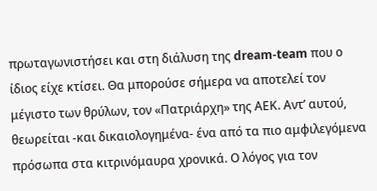πρωταγωνιστήσει και στη διάλυση της dream-team που ο ίδιος είχε κτίσει. Θα μπορούσε σήμερα να αποτελεί τον μέγιστο των θρύλων, τον «Πατριάρχη» της ΑΕΚ. Αντ’ αυτού, θεωρείται -και δικαιολογημένα- ένα από τα πιο αμφιλεγόμενα πρόσωπα στα κιτρινόμαυρα χρονικά. Ο λόγος για τον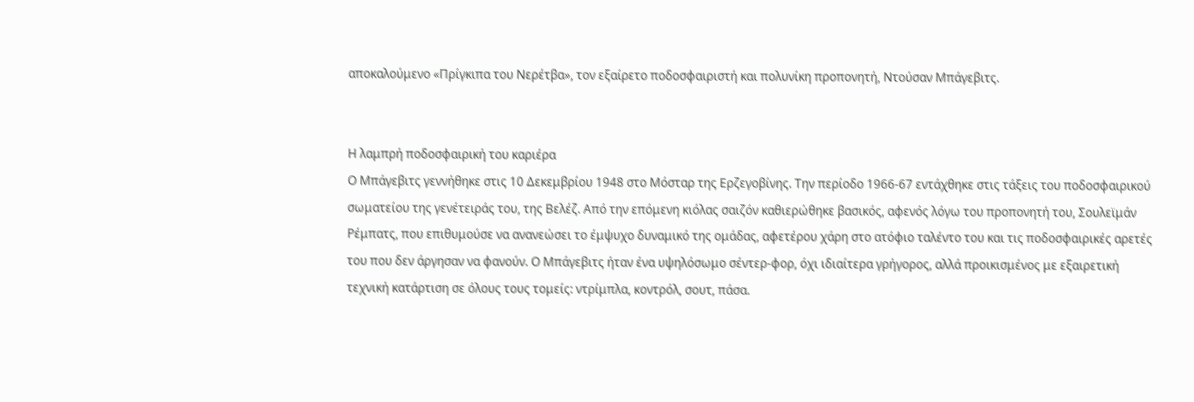αποκαλούμενο «Πρίγκιπα του Νερέτβα», τον εξαίρετο ποδοσφαιριστή και πολυνίκη προπονητή, Ντούσαν Μπάγεβιτς.


Η λαμπρή ποδοσφαιρική του καριέρα
Ο Μπάγεβιτς γεννήθηκε στις 10 Δεκεμβρίου 1948 στο Μόσταρ της Ερζεγοβίνης. Την περίοδο 1966-67 εντάχθηκε στις τάξεις του ποδοσφαιρικού σωματείου της γενέτειράς του, της Βελέζ. Από την επόμενη κιόλας σαιζόν καθιερώθηκε βασικός, αφενός λόγω του προπονητή του, Σουλεϊμάν Ρέμπατς, που επιθυμούσε να ανανεώσει το έμψυχο δυναμικό της ομάδας, αφετέρου χάρη στο ατόφιο ταλέντο του και τις ποδοσφαιρικές αρετές του που δεν άργησαν να φανούν. Ο Μπάγεβιτς ήταν ένα υψηλόσωμο σέντερ-φορ, όχι ιδιαίτερα γρήγορος, αλλά προικισμένος με εξαιρετική τεχνική κατάρτιση σε όλους τους τομείς: ντρίμπλα, κοντρόλ, σουτ, πάσα.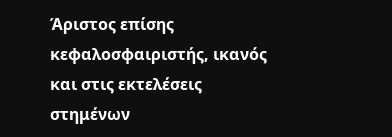Άριστος επίσης κεφαλοσφαιριστής, ικανός και στις εκτελέσεις στημένων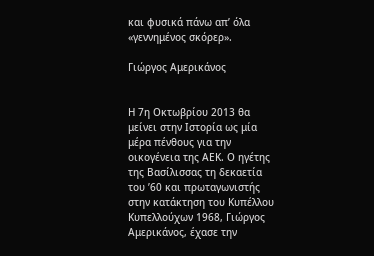και φυσικά πάνω απ’ όλα «γεννημένος σκόρερ».

Γιώργος Αμερικάνος


Η 7η Οκτωβρίου 2013 θα μείνει στην Ιστορία ως μία μέρα πένθους για την οικογένεια της ΑΕΚ. Ο ηγέτης της Βασίλισσας τη δεκαετία του ’60 και πρωταγωνιστής στην κατάκτηση του Κυπέλλου Κυπελλούχων 1968, Γιώργος Αμερικάνος, έχασε την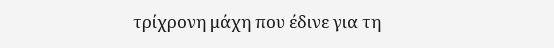τρίχρονη μάχη που έδινε για τη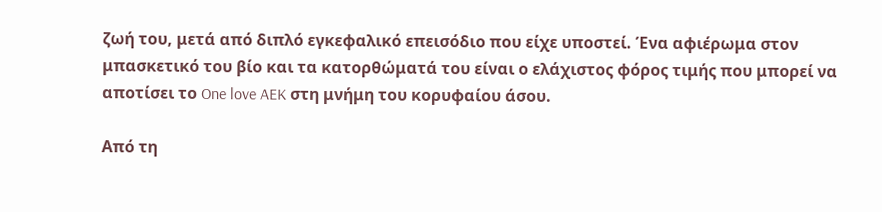ζωή του, μετά από διπλό εγκεφαλικό επεισόδιο που είχε υποστεί. Ένα αφιέρωμα στον μπασκετικό του βίο και τα κατορθώματά του είναι ο ελάχιστος φόρος τιμής που μπορεί να αποτίσει το One love AEK στη μνήμη του κορυφαίου άσου.

Από τη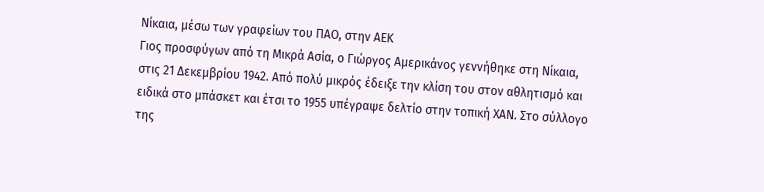Νίκαια, μέσω των γραφείων του ΠΑΟ, στην ΑΕΚ
Γιος προσφύγων από τη Μικρά Ασία, ο Γιώργος Αμερικάνος γεννήθηκε στη Νίκαια, στις 21 Δεκεμβρίου 1942. Από πολύ μικρός έδειξε την κλίση του στον αθλητισμό και ειδικά στο μπάσκετ και έτσι το 1955 υπέγραψε δελτίο στην τοπική ΧΑΝ. Στο σύλλογο της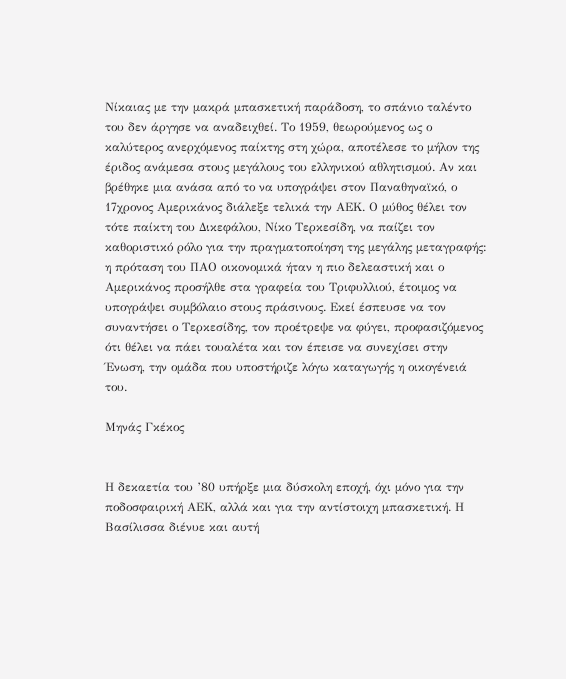Νίκαιας με την μακρά μπασκετική παράδοση, το σπάνιο ταλέντο του δεν άργησε να αναδειχθεί. Το 1959, θεωρούμενος ως ο καλύτερος ανερχόμενος παίκτης στη χώρα, αποτέλεσε το μήλον της έριδος ανάμεσα στους μεγάλους του ελληνικού αθλητισμού. Αν και βρέθηκε μια ανάσα από το να υπογράψει στον Παναθηναϊκό, ο 17χρονος Αμερικάνος διάλεξε τελικά την ΑΕΚ. Ο μύθος θέλει τον τότε παίκτη του Δικεφάλου, Νίκο Τερκεσίδη, να παίζει τον καθοριστικό ρόλο για την πραγματοποίηση της μεγάλης μεταγραφής: η πρόταση του ΠΑΟ οικονομικά ήταν η πιο δελεαστική και ο Αμερικάνος προσήλθε στα γραφεία του Τριφυλλιού, έτοιμος να υπογράψει συμβόλαιο στους πράσινους. Εκεί έσπευσε να τον συναντήσει ο Τερκεσίδης, τον προέτρεψε να φύγει, προφασιζόμενος ότι θέλει να πάει τουαλέτα και τον έπεισε να συνεχίσει στην Ένωση, την ομάδα που υποστήριζε λόγω καταγωγής η οικογένειά του.

Μηνάς Γκέκος


Η δεκαετία του ’80 υπήρξε μια δύσκολη εποχή, όχι μόνο για την ποδοσφαιρική ΑΕΚ, αλλά και για την αντίστοιχη μπασκετική. Η Βασίλισσα διένυε και αυτή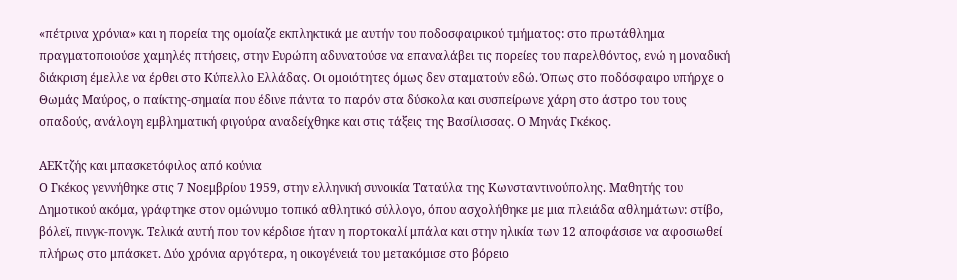«πέτρινα χρόνια» και η πορεία της ομοίαζε εκπληκτικά με αυτήν του ποδοσφαιρικού τμήματος: στο πρωτάθλημα πραγματοποιούσε χαμηλές πτήσεις, στην Ευρώπη αδυνατούσε να επαναλάβει τις πορείες του παρελθόντος, ενώ η μοναδική διάκριση έμελλε να έρθει στο Κύπελλο Ελλάδας. Οι ομοιότητες όμως δεν σταματούν εδώ. Όπως στο ποδόσφαιρο υπήρχε ο Θωμάς Μαύρος, ο παίκτης-σημαία που έδινε πάντα το παρόν στα δύσκολα και συσπείρωνε χάρη στο άστρο του τους οπαδούς, ανάλογη εμβληματική φιγούρα αναδείχθηκε και στις τάξεις της Βασίλισσας. Ο Μηνάς Γκέκος.

ΑΕΚτζής και μπασκετόφιλος από κούνια
Ο Γκέκος γεννήθηκε στις 7 Νοεμβρίου 1959, στην ελληνική συνοικία Ταταύλα της Κωνσταντινούπολης. Μαθητής του Δημοτικού ακόμα, γράφτηκε στον ομώνυμο τοπικό αθλητικό σύλλογο, όπου ασχολήθηκε με μια πλειάδα αθλημάτων: στίβο, βόλεϊ, πινγκ-πονγκ. Τελικά αυτή που τον κέρδισε ήταν η πορτοκαλί μπάλα και στην ηλικία των 12 αποφάσισε να αφοσιωθεί πλήρως στο μπάσκετ. Δύο χρόνια αργότερα, η οικογένειά του μετακόμισε στο βόρειο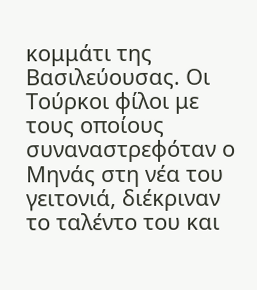κομμάτι της Βασιλεύουσας. Οι Τούρκοι φίλοι με τους οποίους συναναστρεφόταν ο Μηνάς στη νέα του γειτονιά, διέκριναν το ταλέντο του και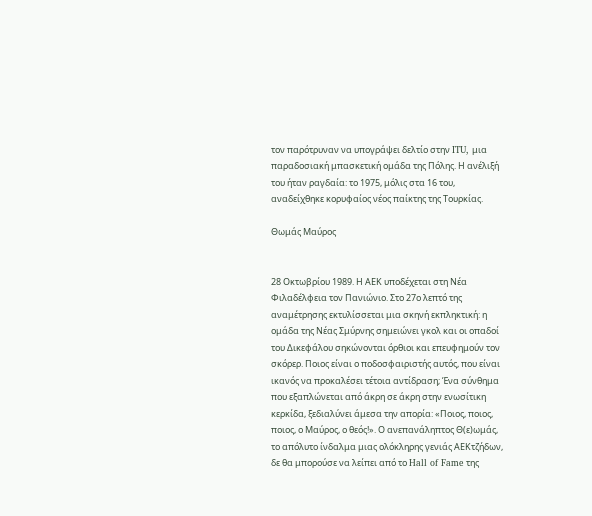τον παρότρυναν να υπογράψει δελτίο στην ITU, μια παραδοσιακή μπασκετική ομάδα της Πόλης. Η ανέλιξή του ήταν ραγδαία: το 1975, μόλις στα 16 του, αναδείχθηκε κορυφαίος νέος παίκτης της Τουρκίας.

Θωμάς Μαύρος


28 Οκτωβρίου 1989. Η ΑΕΚ υποδέχεται στη Νέα Φιλαδέλφεια τον Πανιώνιο. Στο 27ο λεπτό της αναμέτρησης εκτυλίσσεται μια σκηνή εκπληκτική: η ομάδα της Νέας Σμύρνης σημειώνει γκολ και οι οπαδοί του Δικεφάλου σηκώνονται όρθιοι και επευφημούν τον σκόρερ. Ποιος είναι ο ποδοσφαιριστής αυτός, που είναι ικανός να προκαλέσει τέτοια αντίδραση; Ένα σύνθημα που εξαπλώνεται από άκρη σε άκρη στην ενωσίτικη κερκίδα, ξεδιαλύνει άμεσα την απορία: «Ποιος, ποιος, ποιος, ο Μαύρος, ο θεός!». Ο ανεπανάληπτος Θ(ε)ωμάς, το απόλυτο ίνδαλμα μιας ολόκληρης γενιάς ΑΕΚτζήδων, δε θα μπορούσε να λείπει από το Hall of Fame της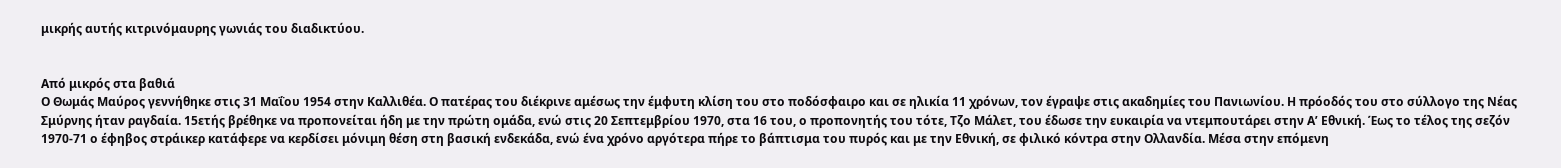μικρής αυτής κιτρινόμαυρης γωνιάς του διαδικτύου.


Από μικρός στα βαθιά
Ο Θωμάς Μαύρος γεννήθηκε στις 31 Μαΐου 1954 στην Καλλιθέα. Ο πατέρας του διέκρινε αμέσως την έμφυτη κλίση του στο ποδόσφαιρο και σε ηλικία 11 χρόνων, τον έγραψε στις ακαδημίες του Πανιωνίου. Η πρόοδός του στο σύλλογο της Νέας Σμύρνης ήταν ραγδαία. 15ετής βρέθηκε να προπονείται ήδη με την πρώτη ομάδα, ενώ στις 20 Σεπτεμβρίου 1970, στα 16 του, ο προπονητής του τότε, Τζο Μάλετ, του έδωσε την ευκαιρία να ντεμπουτάρει στην Α’ Εθνική. Έως το τέλος της σεζόν 1970-71 ο έφηβος στράικερ κατάφερε να κερδίσει μόνιμη θέση στη βασική ενδεκάδα, ενώ ένα χρόνο αργότερα πήρε το βάπτισμα του πυρός και με την Εθνική, σε φιλικό κόντρα στην Ολλανδία. Μέσα στην επόμενη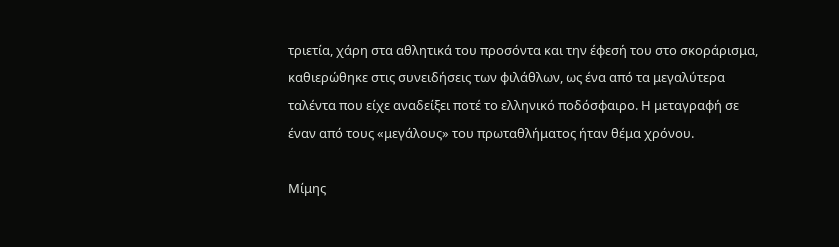τριετία, χάρη στα αθλητικά του προσόντα και την έφεσή του στο σκοράρισμα, καθιερώθηκε στις συνειδήσεις των φιλάθλων, ως ένα από τα μεγαλύτερα ταλέντα που είχε αναδείξει ποτέ το ελληνικό ποδόσφαιρο. Η μεταγραφή σε έναν από τους «μεγάλους» του πρωταθλήματος ήταν θέμα χρόνου.

Μίμης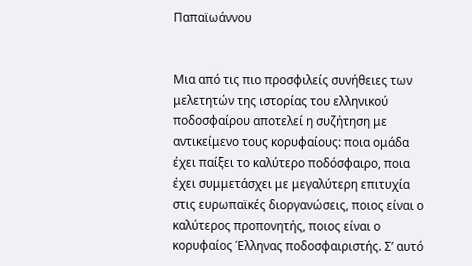Παπαϊωάννου


Μια από τις πιο προσφιλείς συνήθειες των μελετητών της ιστορίας του ελληνικού ποδοσφαίρου αποτελεί η συζήτηση με αντικείμενο τους κορυφαίους: ποια ομάδα έχει παίξει το καλύτερο ποδόσφαιρο, ποια έχει συμμετάσχει με μεγαλύτερη επιτυχία στις ευρωπαϊκές διοργανώσεις, ποιος είναι ο καλύτερος προπονητής, ποιος είναι ο κορυφαίος Έλληνας ποδοσφαιριστής. Σ’ αυτό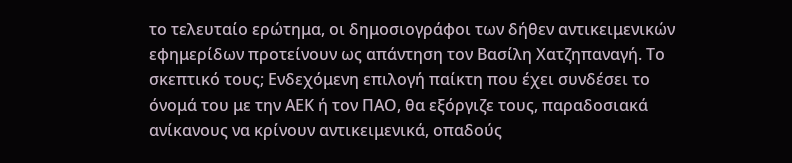το τελευταίο ερώτημα, οι δημοσιογράφοι των δήθεν αντικειμενικών εφημερίδων προτείνουν ως απάντηση τον Βασίλη Χατζηπαναγή. Το σκεπτικό τους; Ενδεχόμενη επιλογή παίκτη που έχει συνδέσει το όνομά του με την ΑΕΚ ή τον ΠΑΟ, θα εξόργιζε τους, παραδοσιακά ανίκανους να κρίνουν αντικειμενικά, οπαδούς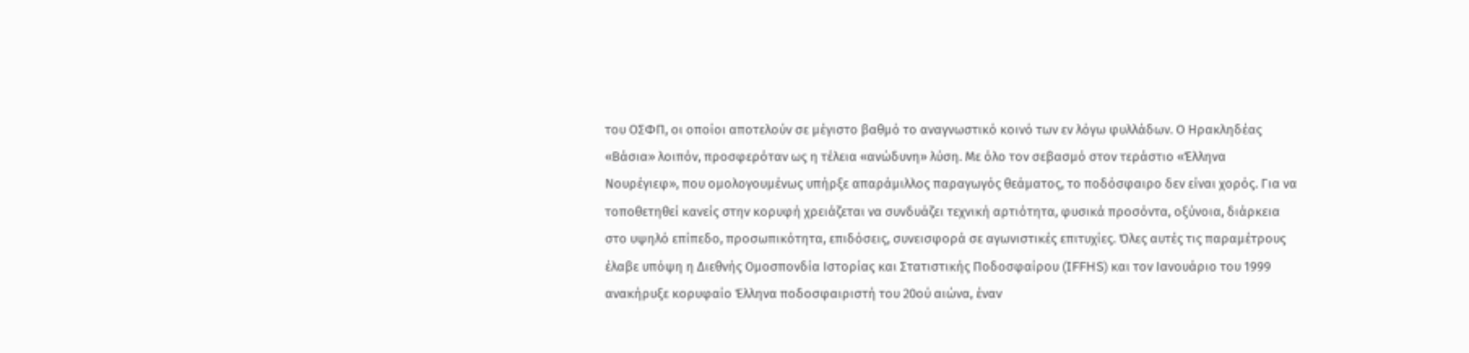του ΟΣΦΠ, οι οποίοι αποτελούν σε μέγιστο βαθμό το αναγνωστικό κοινό των εν λόγω φυλλάδων. Ο Ηρακληδέας «Βάσια» λοιπόν, προσφερόταν ως η τέλεια «ανώδυνη» λύση. Με όλο τον σεβασμό στον τεράστιο «Έλληνα Νουρέγιεφ», που ομολογουμένως υπήρξε απαράμιλλος παραγωγός θεάματος, το ποδόσφαιρο δεν είναι χορός. Για να τοποθετηθεί κανείς στην κορυφή χρειάζεται να συνδυάζει τεχνική αρτιότητα, φυσικά προσόντα, οξύνοια, διάρκεια στο υψηλό επίπεδο, προσωπικότητα, επιδόσεις, συνεισφορά σε αγωνιστικές επιτυχίες. Όλες αυτές τις παραμέτρους έλαβε υπόψη η Διεθνής Ομοσπονδία Ιστορίας και Στατιστικής Ποδοσφαίρου (IFFHS) και τον Ιανουάριο του 1999 ανακήρυξε κορυφαίο Έλληνα ποδοσφαιριστή του 20ού αιώνα, έναν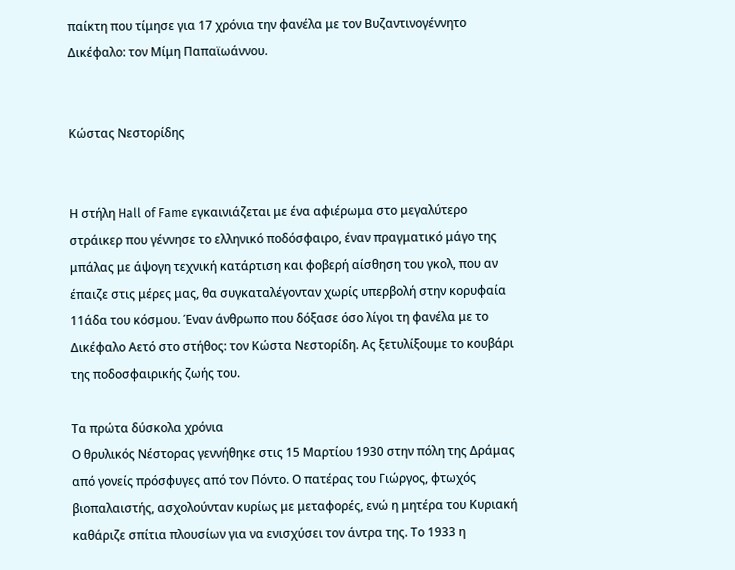παίκτη που τίμησε για 17 χρόνια την φανέλα με τον Βυζαντινογέννητο Δικέφαλο: τον Μίμη Παπαϊωάννου.


Κώστας Νεστορίδης


Η στήλη Hall of Fame εγκαινιάζεται με ένα αφιέρωμα στο μεγαλύτερο στράικερ που γέννησε το ελληνικό ποδόσφαιρο, έναν πραγματικό μάγο της μπάλας με άψογη τεχνική κατάρτιση και φοβερή αίσθηση του γκολ, που αν έπαιζε στις μέρες μας, θα συγκαταλέγονταν χωρίς υπερβολή στην κορυφαία 11άδα του κόσμου. Έναν άνθρωπο που δόξασε όσο λίγοι τη φανέλα με το Δικέφαλο Αετό στο στήθος: τον Κώστα Νεστορίδη. Ας ξετυλίξουμε το κουβάρι της ποδοσφαιρικής ζωής του.

Τα πρώτα δύσκολα χρόνια
Ο θρυλικός Νέστορας γεννήθηκε στις 15 Μαρτίου 1930 στην πόλη της Δράμας από γονείς πρόσφυγες από τον Πόντο. Ο πατέρας του Γιώργος, φτωχός βιοπαλαιστής, ασχολούνταν κυρίως με μεταφορές, ενώ η μητέρα του Κυριακή καθάριζε σπίτια πλουσίων για να ενισχύσει τον άντρα της. Το 1933 η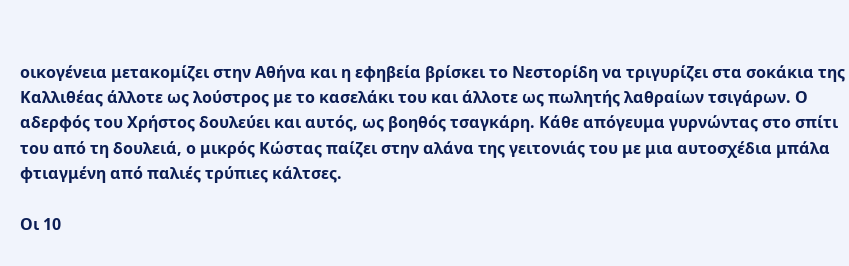οικογένεια μετακομίζει στην Αθήνα και η εφηβεία βρίσκει το Νεστορίδη να τριγυρίζει στα σοκάκια της Καλλιθέας άλλοτε ως λούστρος με το κασελάκι του και άλλοτε ως πωλητής λαθραίων τσιγάρων. Ο αδερφός του Χρήστος δουλεύει και αυτός, ως βοηθός τσαγκάρη. Κάθε απόγευμα γυρνώντας στο σπίτι του από τη δουλειά, ο μικρός Κώστας παίζει στην αλάνα της γειτονιάς του με μια αυτοσχέδια μπάλα φτιαγμένη από παλιές τρύπιες κάλτσες.

Οι 10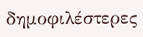δημοφιλέστερες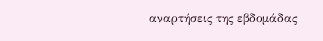αναρτήσεις της εβδομάδας